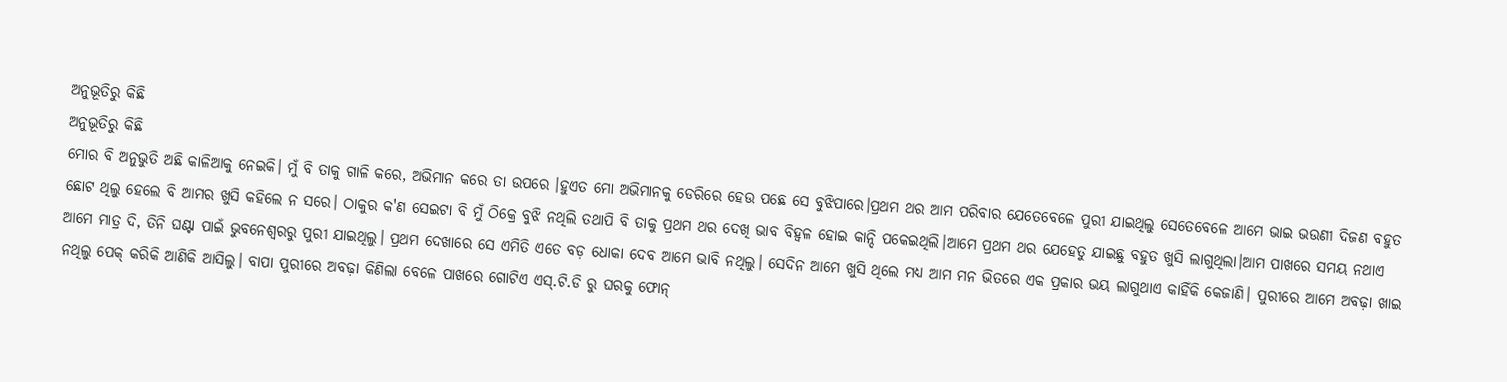ଅନୁଭୂତିରୁ କିଛି
ଅନୁଭୂତିରୁ କିଛି
ମୋର ବି ଅନୁଭୁତି ଅଛି କାଳିଆକୁ ନେଇକି। ମୁଁ ବି ତାକୁ ଗାଳି କରେ, ଅଭିମାନ କରେ ତା ଉପରେ ।ହୁଏତ ମୋ ଅଭିମାନକୁ ଡେରିରେ ହେଉ ପଛେ ସେ ବୁଝିପାରେ।ପ୍ରଥମ ଥର ଆମ ପରିବାର ଯେତେବେଳେ ପୁରୀ ଯାଇଥିଲୁ ସେତେବେଳେ ଆମେ ଭାଇ ଭଉଣୀ ଦିଜଣ ବହୁତ ଛୋଟ ଥିଲୁ ହେଲେ ବି ଆମର ଖୁସି କହିଲେ ନ ସରେ। ଠାକୁର କ'ଣ ସେଇଟା ବି ମୁଁ ଠିକ୍ରେ ବୁଝି ନଥିଲି ତଥାପି ବି ତାକୁ ପ୍ରଥମ ଥର ଦେଖି ଭାବ ବିହ୍ୱଳ ହୋଇ କାନ୍ଦି ପକେଇଥିଲି।ଆମେ ପ୍ରଥମ ଥର ଯେହେତୁ ଯାଇଛୁ ବହୁତ ଖୁସି ଲାଗୁଥିଲା।ଆମ ପାଖରେ ସମୟ ନଥାଏ ଆମେ ମାତ୍ର ଦି, ତିନି ଘଣ୍ଟା ପାଇଁ ଭୁବନେଶ୍ବରରୁ ପୁରୀ ଯାଇଥିଲୁ। ପ୍ରଥମ ଦେଖାରେ ସେ ଏମିତି ଏତେ ବଡ଼ ଧୋକା ଦେବ ଆମେ ଭାବି ନଥିଲୁ। ସେଦିନ ଆମେ ଖୁସି ଥିଲେ ମଧ୍ୟ ଆମ ମନ ଭିତରେ ଏକ ପ୍ରକାର ଭୟ ଲାଗୁଥାଏ କାହିଁକି କେଜାଣି। ପୁରୀରେ ଆମେ ଅବଢ଼ା ଖାଇ ନଥିଲୁ ପେକ୍ କରିକି ଆଣିକି ଆସିଲୁ। ବାପା ପୁରୀରେ ଅବଢ଼ା କିଣିଲା ବେଳେ ପାଖରେ ଗୋଟିଏ ଏସ୍.ଟି.ଡି ରୁ ଘରକୁ ଫୋନ୍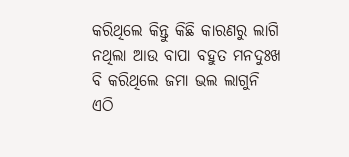କରିଥିଲେ କିନ୍ତୁ କିଛି କାରଣରୁ ଲାଗି ନଥିଲା ଆଉ ବାପା ବହୁତ ମନଦୁଃଖ ବି କରିଥିଲେ ଜମା ଭଲ ଲାଗୁନି ଏଠି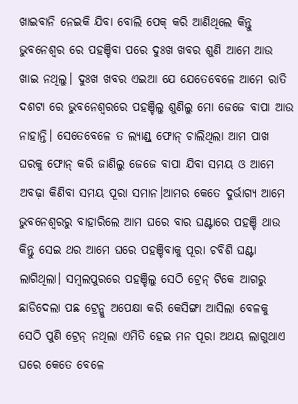ଖାଇବାନି ନେଇକି ଯିବା ବୋଲି ପେକ୍ କରି ଆଣିଥିଲେ କିନ୍ତୁ ଭୁବନେଶ୍ଵର ରେ ପହଞ୍ଚିବା ପରେ ଦୁଃଖ ଖବର ଶୁଣି ଆମେ ଆଉ ଖାଇ ନଥିଲୁ। ଦୁଃଖ ଖବର ଏଇଆ ଯେ ଯେତେବେଳେ ଆମେ ରାତି ଦଶଟା ରେ ଭୁବନେଶ୍ୱରରେ ପହଞ୍ଚିଲୁ ଶୁଣିଲୁ ମୋ ଜେଜେ ବାପା ଆଉ ନାହାନ୍ତି। ସେତେବେଳେ ତ ଲ୍ୟାଣ୍ଡ୍ ଫୋନ୍ ଚାଲିଥିଲା ଆମ ପାଖ ଘରକୁ ଫୋନ୍ କରି ଜାଣିଲୁ ଜେଜେ ବାପା ଯିବା ସମୟ ଓ ଆମେ ଅବଢ଼ା କିଣିବା ସମୟ ପୂରା ସମାନ।ଆମର କେତେ ଦୁର୍ଭାଗ୍ୟ ଆମେ ଭୁବନେଶ୍ୱରରୁ ବାହାରିଲେ ଆମ ଘରେ ବାର ଘଣ୍ଟାରେ ପହଞ୍ଚି ଥାଉ କିନ୍ତୁ ସେଇ ଥର ଆମେ ଘରେ ପହଞ୍ଚିବାକୁ ପୂରା ଚବିଶି ଘଣ୍ଟା ଲାଗିଥିଲା। ସମ୍ବଲପୁରରେ ପହଞ୍ଚିଲୁ ସେଠି ଟ୍ରେନ୍ ଟିକେ ଆଗରୁ ଛାଡିଦେଲା ପଛ ଟ୍ରେନ୍କୁ ଅପେକ୍ଷା କରି କେସିଙ୍ଗା ଆସିଲା ବେଳକୁ ସେଠି ପୁଣି ଟ୍ରେନ୍ ନଥିଲା ଏମିତି ହେଇ ମନ ପୂରା ଅଥୟ ଲାଗୁଥାଏ ଘରେ କେତେ ବେଳେ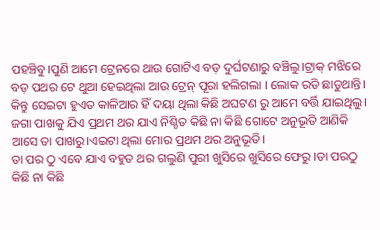ପହଞ୍ଚିବୁ।ପୁଣି ଆମେ ଟ୍ରେନରେ ଥାଉ ଗୋଟିଏ ବଡ଼ ଦୁର୍ଘଟଣାରୁ ବଞ୍ଚିଲୁ।ଟ୍ରାକ୍ ମଝିରେ ବଡ଼ ପଥର ଟେ ଥୁଆ ହେଇଥିଲା ଆଉ ଟ୍ରେନ୍ ପୂରା ହଲିଗଲା । ଲୋକ ରଡି ଛାଡୁଥାନ୍ତି। କିନ୍ତୁ ସେଇଟା ହୁଏତ କାଳିଆର ହିଁ ଦୟା ଥିଲା କିଛି ଅଘଟଣ ରୁ ଆମେ ବର୍ତ୍ତି ଯାଇଥିଲୁ।
ଜଗା ପାଖକୁ ଯିଏ ପ୍ରଥମ ଥର ଯାଏ ନିଶ୍ଚିତ କିଛି ନା କିଛି ଗୋଟେ ଅନୁଭୂତି ଆଣିକି ଆସେ ତା ପାଖରୁ।ଏଇଟା ଥିଲା ମୋର ପ୍ରଥମ ଥର ଅନୁଭୂତି।
ତା ପର ଠୁ ଏବେ ଯାଏ ବହୁତ ଥର ଗଲୁଣି ପୁରୀ ଖୁସିରେ ଖୁସିରେ ଫେରୁ ।ତା ପରଠୁ କିଛି ନା କିଛି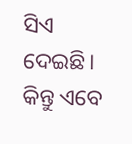ସିଏ ଦେଇଛି। କିନ୍ତୁ ଏବେ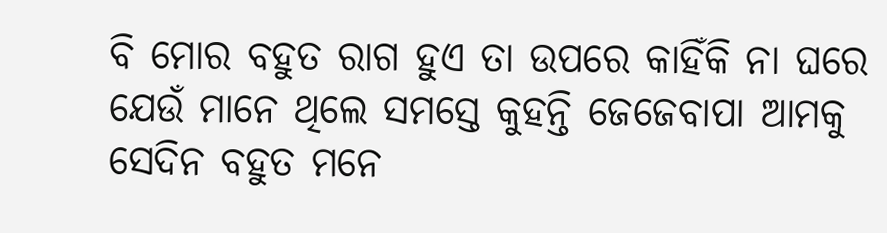ବି ମୋର ବହୁତ ରାଗ ହୁଏ ତା ଉପରେ କାହିଁକି ନା ଘରେ ଯେଉଁ ମାନେ ଥିଲେ ସମସ୍ତେ କୁହନ୍ତି ଜେଜେବାପା ଆମକୁ ସେଦିନ ବହୁତ ମନେ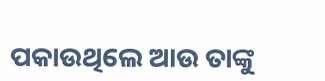ପକାଉଥିଲେ ଆଉ ତାଙ୍କୁ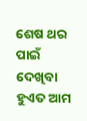ଶେଷ ଥର ପାଇଁ ଦେଖିବା ହୁଏତ ଆମ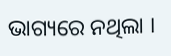ଭାଗ୍ୟରେ ନଥିଲା ।